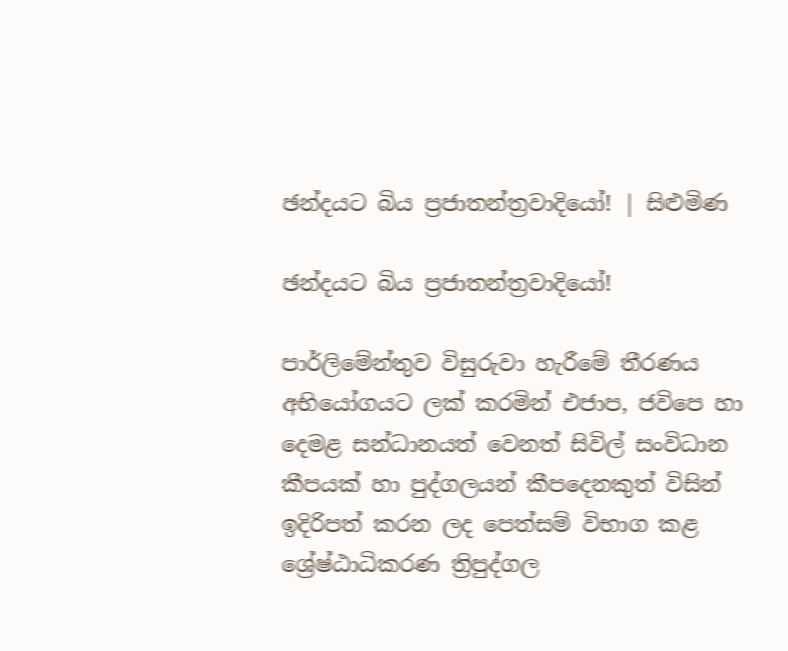ඡන්දයට බිය ප්‍රජාතන්ත්‍රවාදියෝ! | සිළුමිණ

ඡන්දයට බිය ප්‍රජාතන්ත්‍රවාදියෝ!

පාර්ලිමේන්තුව විසුරුවා හැරීමේ තීරණය අභියෝගයට ලක් කරමින් එජාප, ජවිපෙ හා දෙමළ සන්ධානයත් වෙනත් සිවිල් සංවිධාන කීපයක් හා පුද්ගලයන් කීපදෙනකුත් විසින් ඉදිරිපත් කරන ලද පෙත්සම් විභාග කළ ශ්‍රේෂ්ඨාධිකරණ ත්‍රිපුද්ගල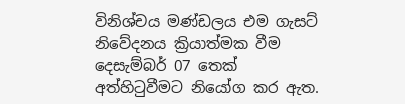විනිශ්චය මණ්ඩලය එම ගැසට් නිවේදනය ක්‍රියාත්මක වීම දෙසැම්බර් 07 තෙක් අත්හිටුවීමට නියෝග කර ඇත.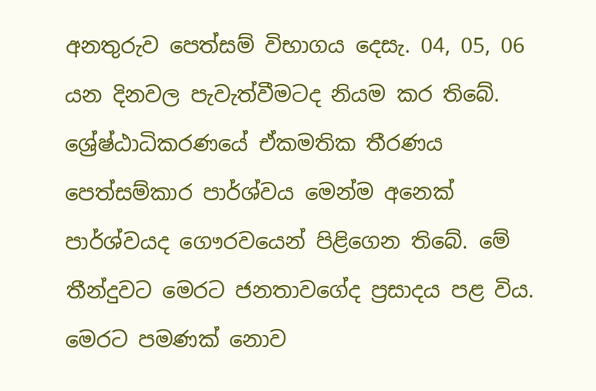අනතුරුව පෙත්සම් විභාගය දෙසැ. 04, 05, 06 යන දිනවල පැවැත්වීමටද නියම කර තිබේ. ශ්‍රේෂ්ඨාධිකරණයේ ඒකමතික තීරණය පෙත්සම්කාර පාර්ශ්වය මෙන්ම අනෙක් පාර්ශ්වයද ගෞරවයෙන් පිළිගෙන තිබේ. මේ තීන්දුවට මෙරට ජනතාවගේද ප්‍රසාදය පළ විය. මෙරට පමණක් නොව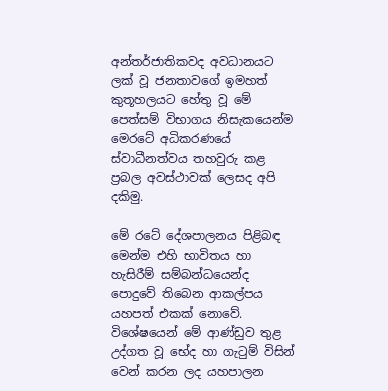අන්තර්ජාතිකවද අවධානයට ලක් වූ ජනතාවගේ ඉමහත් කුතූහලයට හේතු වූ මේ පෙත්සම් විභාගය නිසැකයෙන්ම මෙරටේ අධිකරණයේ ස්වාධීනත්වය තහවුරු කළ ප්‍රබල අවස්ථාවක් ලෙසද අපි දකිමු.

මේ රටේ දේශපාලනය පිළිබඳ මෙන්ම එහි භාවිතය හා හැසිරීම් සම්බන්ධයෙන්ද පොදුවේ තිබෙන ආකල්පය යහපත් එකක් නොවේ. විශේෂයෙන් මේ ආණ්ඩුව තුළ උද්ගත වූ භේද හා ගැටුම් විසින් වෙන් කරන ලද යහපාලන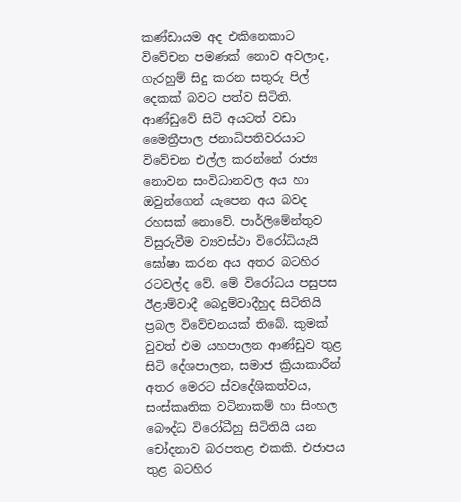කණ්ඩායම අද එකිනෙකාට විවේචන පමණක් නොව අවලාද, ගැරහුම් සිදු කරන සතුරු පිල් දෙකක් බවට පත්ව සිටිති. ආණ්ඩුවේ සිටි අයටත් වඩා මෛත්‍රීපාල ජනාධිපතිවරයාට විවේචන එල්ල කරන්නේ රාජ්‍ය නොවන සංවිධානවල අය හා ඔවුන්ගෙන් යැපෙන අය බවද රහසක් නොවේ. පාර්ලිමේන්තුව විසුරුවීම ව්‍යවස්ථා විරෝධියැයි ඝෝෂා කරන අය අතර බටහිර රටවල්ද වේ. මේ විරෝධය පසුපස ඊළාම්වාදී බෙදුම්වාදීහුද සිටිතියි ප්‍රබල විවේචනයක් තිබේ. කුමක් වුවත් එම යහපාලන ආණ්ඩුව තුළ සිටි දේශපාලන, සමාජ ක්‍රියාකාරීන් අතර මෙරට ස්වදේශිකත්වය, සංස්කෘතික වටිනාකම් හා සිංහල බෞද්ධ විරෝධීහු සිටිතියි යන චෝදනාව බරපතළ එකකි. එජාපය තුළ බටහිර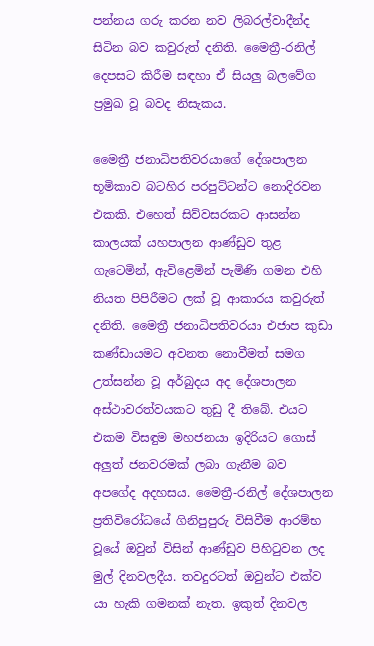පන්නය ගරු කරන නව ලිබරල්වාදීන්ද සිටින බව කවුරුත් දනිති. මෛත්‍රී-රනිල් දෙපසට කිරීම සඳහා ඒ සියලු බලවේග ප්‍රමුඛ වූ බවද නිසැකය.

මෛත්‍රී ජනාධිපතිවරයාගේ දේශපාලන භූමිකාව බටහිර පරපුට්ටන්ට නොදිරවන එකකි. එහෙත් සිව්වසරකට ආසන්න කාලයක් යහපාලන ආණ්ඩුව තුළ ගැටෙමින්, ඇවිළෙමින් පැමිණි ගමන එහි නියත පිපිරීමට ලක් වූ ආකාරය කවුරුත් දනිති. මෛත්‍රී ජනාධිපතිවරයා එජාප කුඩා කණ්ඩායමට අවනත නොවීමත් සමග උත්සන්න වූ අර්බුදය අද දේශපාලන අස්ථාවරත්වයකට තුඩු දී තිබේ. එයට එකම විසඳුම මහජනයා ඉදිරියට ගොස් අලුත් ජනවරමක් ලබා ගැනීම බව අපගේද අදහසය. මෛත්‍රී-රනිල් දේශපාලන ප්‍රතිවිරෝධයේ ගිනිපුපුරු විසිවීම ආරම්භ වූයේ ඔවුන් විසින් ආණ්ඩුව පිහිටුවන ලද මුල් දිනවලදීය. තවදුරටත් ඔවුන්ට එක්ව යා හැකි ගමනක් නැත. ඉකුත් දිනවල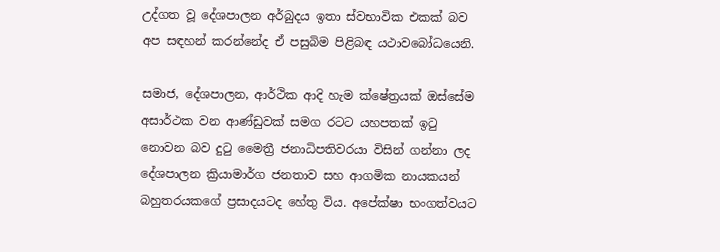උද්ගත වූ දේශපාලන අර්බුදය ඉතා ස්වභාවික එකක් බව අප සඳහන් කරන්නේද ඒ පසුබිම පිළිබඳ යථාවබෝධයෙනි.

සමාජ, දේශපාලන, ආර්ථික ආදි හැම ක්ෂේත්‍රයක් ඔස්සේම අසාර්ථක වන ආණ්ඩුවක් සමග රටට යහපතක් ඉටු නොවන බව දුටු මෛත්‍රී ජනාධිපතිවරයා විසින් ගන්නා ලද දේශපාලන ක්‍රියාමාර්ග ජනතාව සහ ආගමික නායකයන් බහුතරයකගේ ප්‍රසාදයටද හේතු විය. අපේක්ෂා භංගත්වයට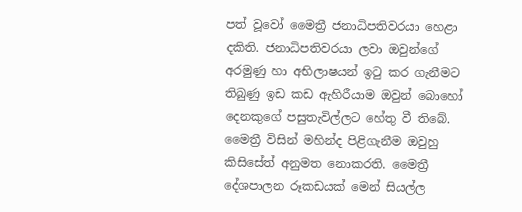පත් වූවෝ මෛත්‍රී ජනාධිපතිවරයා හෙළා දකිති. ජනාධිපතිවරයා ලවා ඔවුන්ගේ අරමුණු හා අභිලාෂයන් ඉටු කර ගැනීමට තිබුණු ඉඩ කඩ ඇහිරීයාම ඔවුන් බොහෝ දෙනකුගේ පසුතැවිල්ලට හේතු වී තිබේ. මෛත්‍රී විසින් මහින්ද පිළිගැනීම ඔවුහු කිසිසේත් අනුමත නොකරති. මෛත්‍රී දේශපාලන රූකඩයක් මෙන් සියල්ල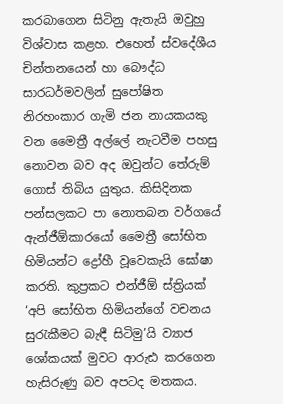කරබාගෙන සිටිනු ඇතැයි ඔවුහු විශ්වාස කළහ. එහෙත් ස්වදේශීය චින්තනයෙන් හා බෞද්ධ සාරධර්මවලින් සුපෝෂිත නිරහංකාර ගැමි ජන නායකයකු වන මෛත්‍රී අල්ලේ නැටවීම පහසු නොවන බව අද ඔවුන්ට තේරුම් ගොස් තිබිය යුතුය. කිසිදිනක පන්සලකට පා නොතබන වර්ගයේ ඇන්ජීඕකාරයෝ මෛත්‍රී සෝභිත හිමියන්ට ද්‍රෝහී වූවෙකැයි ඝෝෂා කරති. කුප්‍රකට එන්ජීඕ ස්ත්‍රියක් ‘අපි සෝභිත හිමියන්ගේ වචනය සුරැකීමට බැඳී සිටිමු’යි ව්‍යාජ ශෝකයක් මුවට ආරුඪ කරගෙන හැසිරුණු බව අපටද මතකය.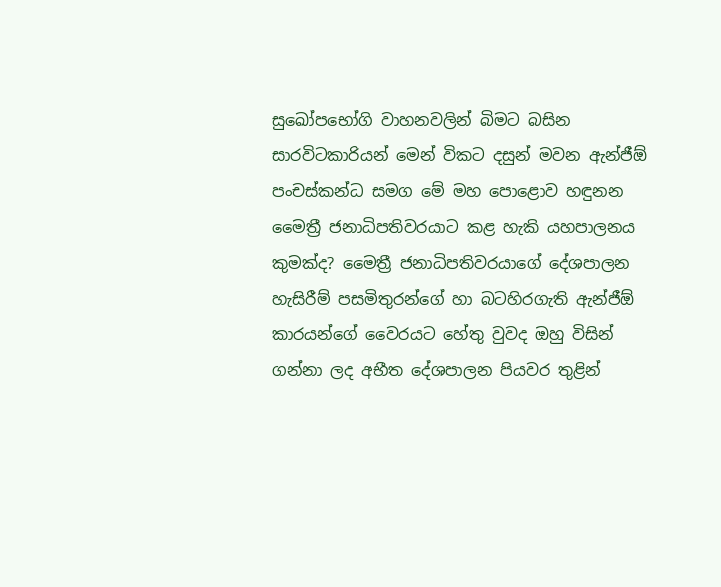සුඛෝපභෝගි වාහනවලින් බිමට බසින සාරවිටකාරියන් මෙන් විකට දසුන් මවන ඇන්ජීඕ පංචස්කන්ධ සමග මේ මහ පොළොව හඳුනන මෛත්‍රී ජනාධිපතිවරයාට කළ හැකි යහපාලනය කුමක්ද? මෛත්‍රී ජනාධිපතිවරයාගේ දේශපාලන හැසිරීම් පසමිතුරන්ගේ හා බටහිරගැති ඇන්ජීඕ කාරයන්ගේ වෛරයට හේතු වුවද ඔහු විසින් ගන්නා ලද අභීත දේශපාලන පියවර තුළින්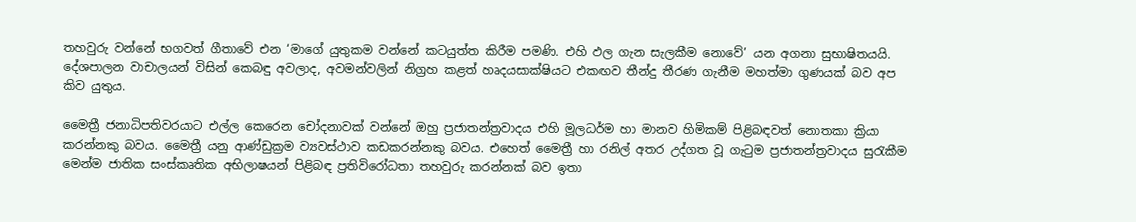තහවුරු වන්නේ භගවත් ගීතාවේ එන ‘මාගේ යුතුකම වන්නේ කටයුත්ත කිරීම පමණි. එහි ඵල ගැන සැලකීම නොවේ’ යන අගනා සුභාෂිතයයි. දේශපාලන වාචාලයන් විසින් කෙබඳු අවලාද, අවමන්වලින් නිග්‍රහ කළත් හෘදයසාක්ෂියට එකඟව තීන්දු තීරණ ගැනීම මහත්මා ගුණයක් බව අප කිව යුතුය.

මෛත්‍රී ජනාධිපතිවරයාට එල්ල කෙරෙන චෝදනාවක් වන්නේ ඔහු ප්‍රජාතන්ත්‍රවාදය එහි මූලධර්ම හා මානව හිමිකම් පිළිබඳවත් නොතකා ක්‍රියා කරන්නකු බවය. මෛත්‍රී යනු ආණ්ඩුක්‍රම ව්‍යවස්ථාව කඩකරන්නකු බවය. එහෙත් මෛත්‍රී හා රනිල් අතර උද්ගත වූ ගැටුම ප්‍රජාතන්ත්‍රවාදය සුරැකීම මෙන්ම ජාතික සංස්කෘතික අභිලාෂයන් පිළිබඳ ප්‍රතිවිරෝධතා තහවුරු කරන්නක් බව ඉතා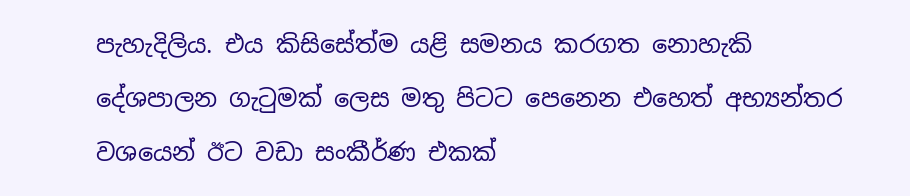පැහැදිලිය. එය කිසිසේත්ම යළි සමනය කරගත නොහැකි දේශපාලන ගැටුමක් ලෙස මතු පිටට පෙනෙන එහෙත් අභ්‍යන්තර වශයෙන් ඊට වඩා සංකීර්ණ එකක්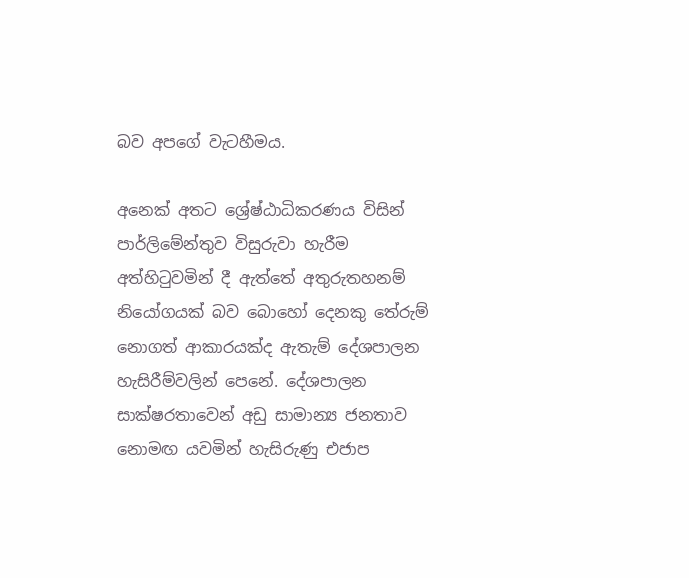බව අපගේ වැටහීමය.

අනෙක් අතට ශ්‍රේෂ්ඨාධිකරණය විසින් පාර්ලිමේන්තුව විසුරුවා හැරීම අත්හිටුවමින් දී ඇත්තේ අතුරුතහනම් නියෝගයක් බව බොහෝ දෙනකු තේරුම් නොගත් ආකාරයක්ද ඇතැම් දේශපාලන හැසිරීම්වලින් පෙනේ. දේශපාලන සාක්ෂරතාවෙන් අඩු සාමාන්‍ය ජනතාව නොමඟ යවමින් හැසිරුණු එජාප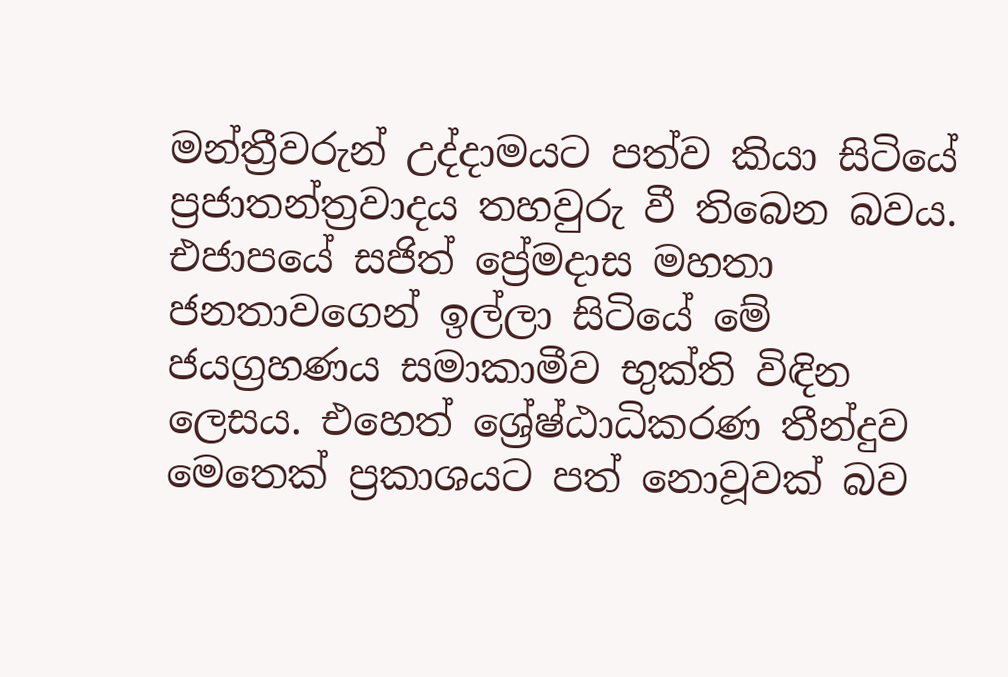මන්ත්‍රීවරුන් උද්දාමයට පත්ව කියා සිටියේ ප්‍රජාතන්ත්‍රවාදය තහවුරු වී තිබෙන බවය. එජාපයේ සජිත් ප්‍රේමදාස මහතා ජනතාවගෙන් ඉල්ලා සිටියේ මේ ජයග්‍රහණය සමාකාමීව භුක්ති විඳින ලෙසය. එහෙත් ශ්‍රේෂ්ඨාධිකරණ තීන්දුව මෙතෙක් ප්‍රකාශයට පත් නොවූවක් බව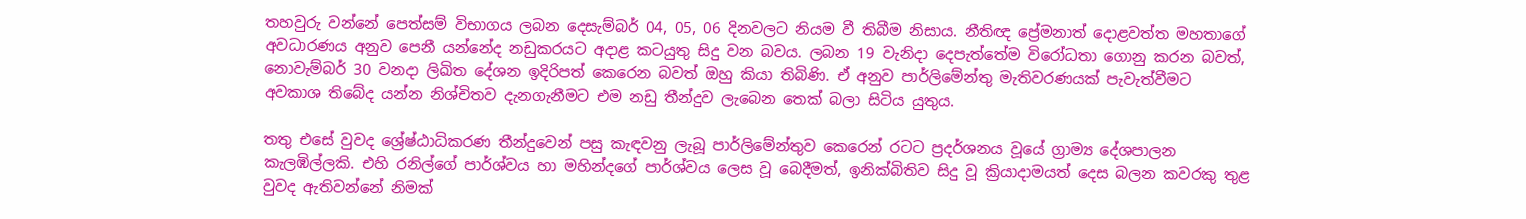තහවුරු වන්නේ පෙත්සම් විභාගය ලබන දෙසැම්බර් 04, 05, 06 දිනවලට නියම වී තිබීම නිසාය. නීතිඥ ප්‍රේමනාත් දොළවත්ත මහතාගේ අවධාරණය අනුව පෙනී යන්නේද නඩුකරයට අදාළ කටයුතු සිදු වන බවය. ලබන 19 වැනිදා දෙපැත්තේම විරෝධතා ගොනු කරන බවත්, නොවැම්බර් 30 වනදා ලිඛිත දේශන ඉදිරිපත් කෙරෙන බවත් ඔහු කියා තිබිණි. ඒ අනුව පාර්ලිමේන්තු මැතිවරණයක් පැවැත්වීමට අවකාශ තිබේද යන්න නිශ්චිතව දැනගැනීමට එම නඩු තීන්දුව ලැබෙන තෙක් බලා සිටිය යුතුය.

තතු එසේ වුවද ශ්‍රේෂ්ඨාධිකරණ තීන්දුවෙන් පසු කැඳවනු ලැබූ පාර්ලිමේන්තු‍ව කෙරෙන් රටට ප්‍රදර්ශනය වූයේ ග්‍රාම්‍ය දේශපාලන කැලඹිල්ලකි. එහි රනිල්ගේ පාර්ශ්වය හා මහින්දගේ පාර්ශ්වය ලෙස වූ බෙදීමත්, ඉනික්බිතිව සිදු වූ ක්‍රියාදාමයත් දෙස බලන කවරකු තුළ වුවද ඇතිවන්නේ නිමක්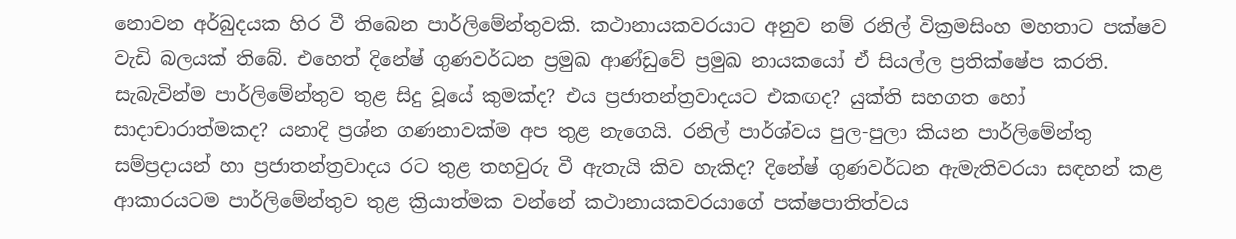නොවන අර්බුදයක හිර වී තිබෙන පාර්ලිමේන්තුවකි. කථානායකවරයාට අනුව නම් රනිල් වික්‍රමසිංහ මහතාට පක්ෂව වැඩි බලයක් තිබේ. එහෙත් දිනේෂ් ගුණවර්ධන ප්‍රමුඛ ආණ්ඩුවේ ප්‍රමුඛ නායකයෝ ඒ සියල්ල ප්‍රතික්ෂේප කරති. සැබැවින්ම පාර්ලිමේන්තුව තුළ සිදු වූයේ කුමක්ද? එය ප්‍රජාතන්ත්‍රවාදයට එකඟද? යුක්ති සහගත හෝ සාදාචාරාත්මකද? යනාදි ප්‍රශ්න ගණනාවක්ම අප තුළ නැගෙයි. රනිල් පාර්ශ්වය පුල-පුලා කියන පාර්ලිමේන්තු සම්ප්‍රදායන් හා ප්‍රජාතන්ත්‍රවාදය රට තුළ තහවුරු වී ඇතැයි කිව හැකිද? දිනේෂ් ගුණවර්ධන ඇමැතිවරයා සඳහන් කළ ආකාරයටම පාර්ලිමේන්තුව තුළ ක්‍රියාත්මක වන්නේ කථානායකවරයාගේ පක්ෂපාතිත්වය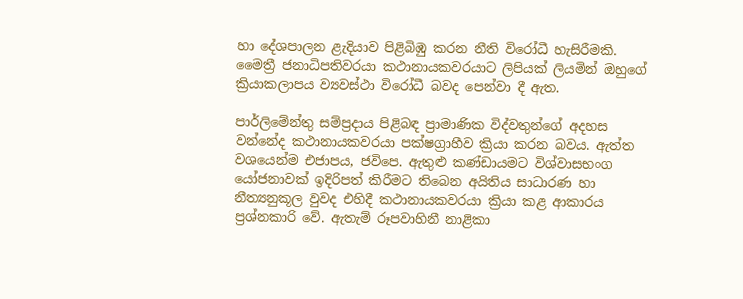හා දේශපාලන ළැදියාව පිළිබිඹු කරන නීති විරෝධී හැසිරීමකි. මෛත්‍රී ජනාධිපතිවරයා කථානායකවරයාට ලිපියක් ලියමින් ඔහුගේ ක්‍රියාකලාපය ව්‍යවස්ථා විරෝධී බවද පෙන්වා දී ඇත.

පාර්ලිමේන්තු සම්ප්‍රදාය පිළිබඳ ප්‍රාමාණික විද්වතුන්ගේ අදහස වන්නේද කථානායකවරයා පක්ෂග්‍රාහීව ක්‍රියා කරන බවය. ඇත්ත වශයෙන්ම එජාපය, ජවිපෙ. ඇතුළු කණ්ඩායමට විශ්වාසභංග යෝජනාවක් ඉදිරිපත් කිරීමට තිබෙන අයිතිය සාධාරණ හා නීත්‍යනුකූල වුවද එහිදී කථානායකවරයා ක්‍රියා කළ ආකාරය ප්‍රශ්නකාරි වේ. ඇතැම් රූපවාහිනී නාළිකා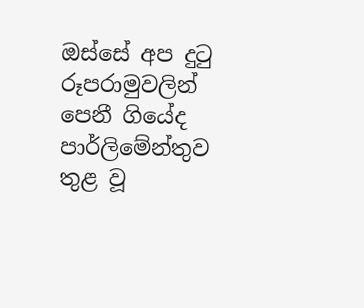ඔස්සේ අප දුටු රූපරාමුවලින් පෙනී ගියේද පාර්ලිමේන්තුව තුළ වූ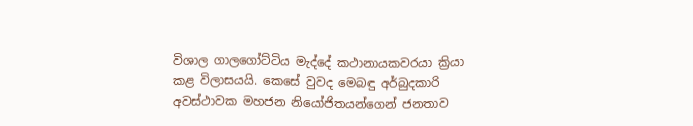විශාල ගාලගෝට්ටිය මැද්දේ කථානායකවරයා ක්‍රියා කළ විලාසයයි. කෙසේ වුවද මෙබඳු අර්බුදකාරි අවස්ථාවක මහජන නියෝජිතයන්ගෙන් ජනතාව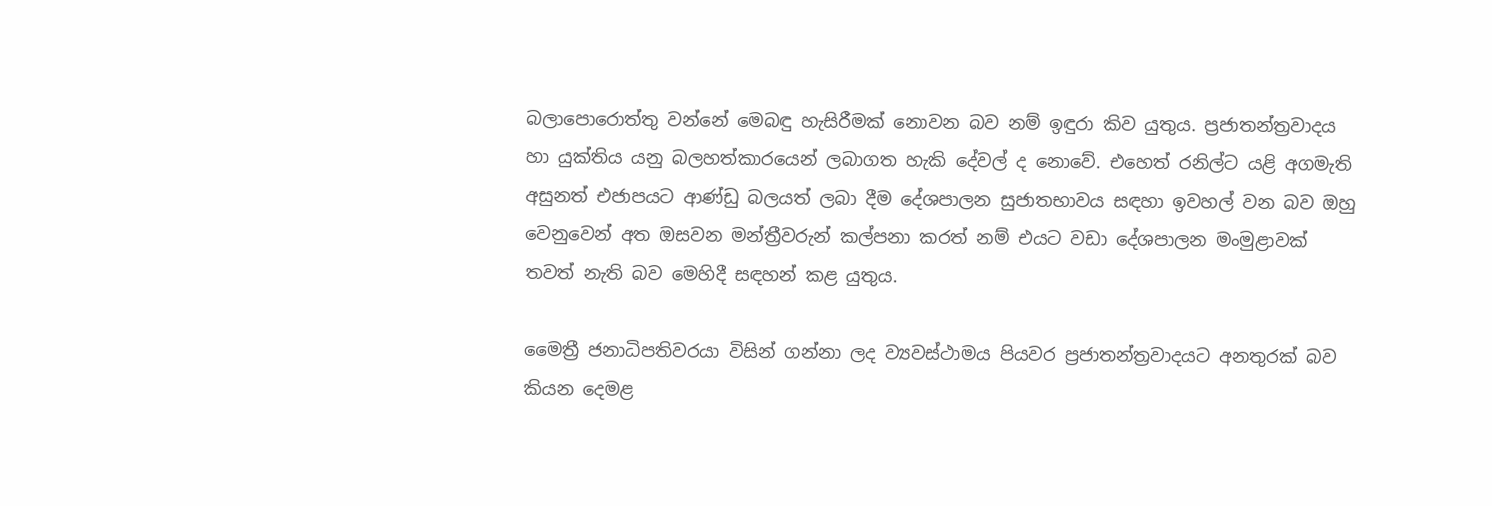බලාපොරොත්තු වන්නේ මෙබඳු හැසිරීමක් නොවන බව නම් ඉඳුරා කිව යුතුය. ප්‍රජාතන්ත්‍රවාදය හා යුක්තිය යනු බලහත්කාරයෙන් ලබාගත හැකි දේවල් ද නොවේ. එහෙත් රනිල්ට යළි අගමැති අසුනත් එජාපයට ආණ්ඩු බලයත් ලබා දීම දේශපාලන සුජාතභාවය සඳහා ඉවහල් වන බව ඔහු වෙනුවෙන් අත ඔසවන මන්ත්‍රීවරුන් කල්පනා කරත් නම් එයට වඩා දේශපාලන මංමුළාවක් තවත් නැති බව මෙහිදී සඳහන් කළ යුතුය.

මෛත්‍රී ජනාධිපතිවරයා විසින් ගන්නා ලද ව්‍යවස්ථාමය පියවර ප්‍රජාතන්ත්‍රවාදයට අනතුරක් බව කියන දෙමළ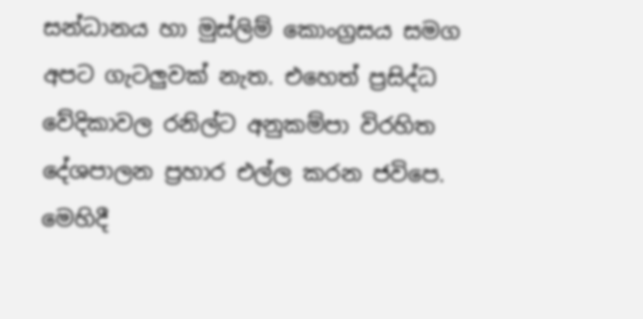සන්ධානය හා මුස්ලිම් කොංග්‍රසය සමග අපට ගැටලුවක් නැත. එහෙත් ප්‍රසිද්ධ වේදිකාවල රනිල්ට අනුකම්පා විරහිත දේශපාලන ප්‍රහාර එල්ල කරන ජවිපෙ. මෙහිදී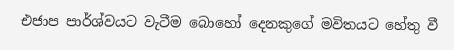එජාප පාර්ශ්වයට වැටීම බොහෝ දෙනකුගේ මවිතයට හේතු වී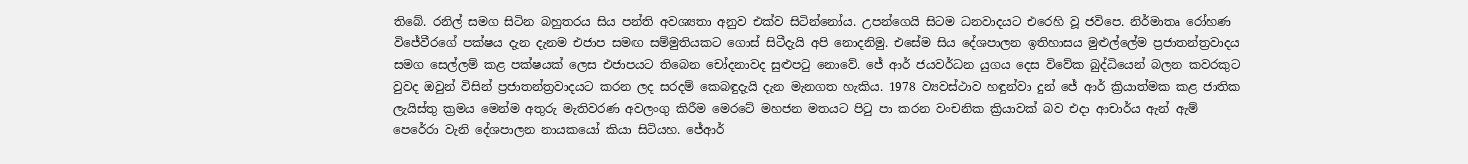තිබේ. රනිල් සමග සිටින බහුතරය සිය පන්ති අවශ්‍යතා අනුව එක්ව සිටින්නෝය. උපන්ගෙයි සිටම ධනවාදයට එරෙහි වූ ජවිපෙ. නිර්මාතෘ රෝහණ විජේවීරගේ පක්ෂය දැන දැනම එජාප සමඟ සම්මුතියකට ගොස් සිටීදැයි අපි නොදනිමු. එසේම සිය දේශපාලන ඉතිහාසය මුළුල්ලේම ප්‍රජාතන්ත්‍රවාදය සමග සෙල්ලම් කළ පක්ෂයක් ලෙස එජාපයට තිබෙන චෝදනාවද සුළුපටු නොවේ. ජේ ආර් ජයවර්ධන යුගය දෙස විවේක බුද්ධියෙන් බලන කවරකුට වුවද ඔවුන් විසින් ප්‍රජාතන්ත්‍රවාදයට කරන ලද සරදම් කෙබඳුදැයි දැන මැනගත හැකිය. 1978 ව්‍යවස්ථාව හඳුන්වා දුන් ජේ ආර් ක්‍රියාත්මක කළ ජාතික ලැයිස්තු ක්‍රමය මෙන්ම අතුරු මැතිවරණ අවලංගු කිරීම මෙරටේ මහජන මතයට පිටු පා කරන වංචනික ක්‍රියාවක් බව එදා ආචාර්ය ඇන් ඇම් පෙරේරා වැනි දේශපාලන නායකයෝ කියා සිටියහ. ජේආර්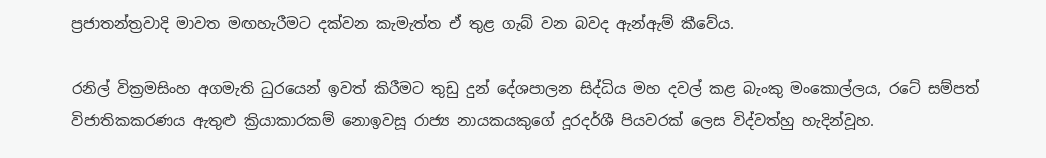ප්‍රජාතන්ත්‍රවාදි මාවත මඟහැරීමට දක්වන කැමැත්ත ඒ තුළ ගැබ් වන බවද ඇන්ඇම් කීවේය.

රනිල් වික්‍රමසිංහ අගමැති ධුරයෙන් ඉවත් කිරීමට තුඩු දුන් දේශපාලන සිද්ධිය මහ දවල් කළ බැංකු මංකොල්ලය, රටේ සම්පත් විජාතිකකරණය ඇතුළු ක්‍රියාකාරකම් නොඉවසූ රාජ්‍ය නායකයකුගේ දූරදර්ශී පියවරක් ලෙස විද්වත්හු හැදින්වූහ.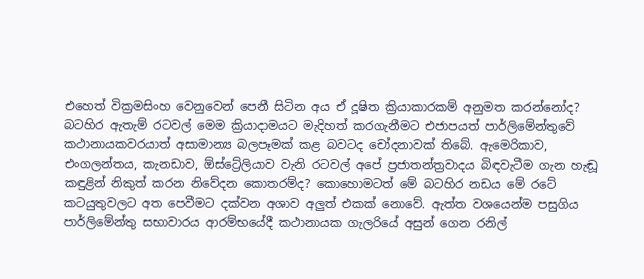එහෙත් වික්‍රමසිංහ වෙනුවෙන් පෙනී සිටින අය ඒ දූෂිත ක්‍රියාකාරකම් අනුමත කරන්නෝද? බටහිර ඇතැම් රටවල් මෙම ක්‍රියාදාමයට මැදිහත් කරගැනීමට එජාපයත් පාර්ලිමේන්තුවේ කථානායකවරයාත් අසාමාන්‍ය බලපෑමක් කළ බවටද චෝදනාවක් තිබේ. ඇමෙරිකාව, එංගලන්තය, කැනඩාව, ඕස්ට්‍රේලියාව වැනි රටවල් අපේ ප්‍රජාතන්ත්‍රවාදය බිඳවැටීම ගැන හැඬූ කඳුළින් නිකුත් කරන නිවේදන කොතරම්ද? කොහොමටත් මේ බටහිර නඩය මේ රටේ කටයුතුවලට අත පෙවීමට දක්වන අශාව අලුත් එකක් නොවේ. ඇත්ත වශයෙන්ම පසුගිය පාර්ලිමේන්තු සභාවාරය ආරම්භයේදී කථානායක ගැලරියේ අසුන් ගෙන රනිල්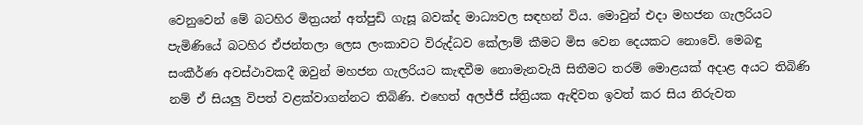වෙනුවෙන් මේ බටහිර මිත්‍රයන් අත්පුඩි ගැසූ බවක්ද මාධ්‍යවල සඳහන් විය. මොවුන් එදා මහජන ගැලරියට පැමිණියේ බටහිර ඒජන්තලා ලෙස ලංකාවට විරුද්ධව කේලාම් කීමට මිස වෙන දෙයකට නොවේ. මෙබඳු සංකීර්ණ අවස්ථාවකදී ඔවුන් මහජන ගැලරියට කැඳවීම නොමැනවැයි සිතීමට තරම් මොළයක් අදාළ අයට තිබිණි නම් ඒ සියලු විපත් වළක්වාගන්නට තිබිණි. එහෙත් අලජ්ජී ස්ත්‍රියක ඇඳිවත ඉවත් කර සිය නිරුවත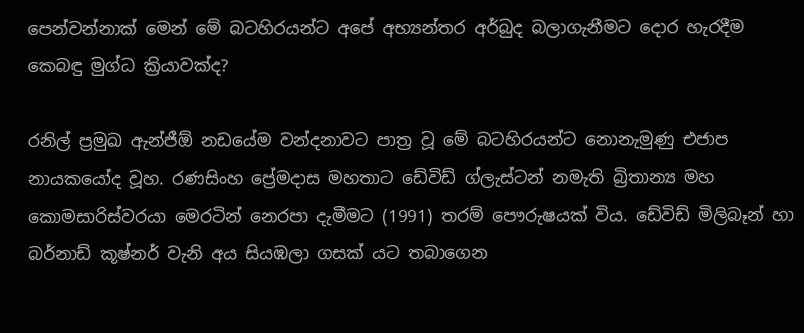පෙන්වන්නාක් මෙන් මේ බටහිරයන්ට අපේ අභ්‍යන්තර අර්බුද බලාගැනීමට දොර හැරදීම කෙබඳු මුග්ධ ක්‍රියාවක්ද?

රනිල් ප්‍රමුඛ ඇන්ජීඕ නඩයේම වන්දනාවට පාත්‍ර වූ මේ බටහිරයන්ට නොනැමුණු එජාප නායකයෝද වූහ. රණසිංහ ප්‍රේමදාස මහතාට ඩේවිඩ් ග්ලැස්ටන් නමැති බ්‍රිතාන්‍ය මහ කොමසාරිස්වරයා මෙරටින් නෙරපා දැමීමට (1991) තරම් පෞරුෂයක් විය. ඩේවිඩ් මිලිබෑන් හා බර්නාඩ් කූෂ්නර් වැනි අය සියඹලා ගසක් යට තබාගෙන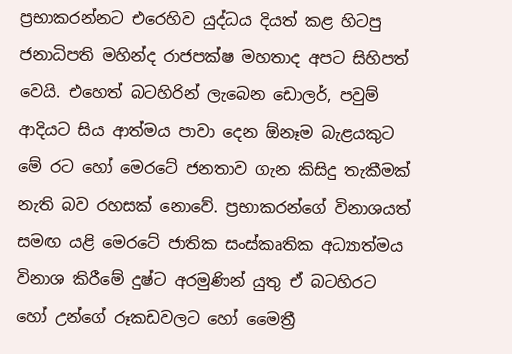ප්‍රභාකරන්නට එරෙහිව යුද්ධය දියත් කළ හිටපු ජනාධිපති මහින්ද රාජපක්ෂ මහතාද අපට සිහිපත් වෙයි. එහෙත් බටහිරින් ලැබෙන ඩොලර්, පවුම් ආදියට සිය ආත්මය පාවා දෙන ඕනෑම බැළයකුට මේ රට හෝ මෙරටේ ජනතාව ගැන කිසිදු තැකීමක් නැති බව රහසක් නොවේ. ප්‍රභාකරන්ගේ විනාශයත් සමඟ යළි මෙරටේ ජාතික සංස්කෘතික අධ්‍යාත්මය විනාශ කිරීමේ දුෂ්ට අරමුණින් යුතු ඒ බටහිරට හෝ උන්ගේ රූකඩවලට හෝ මෛත්‍රී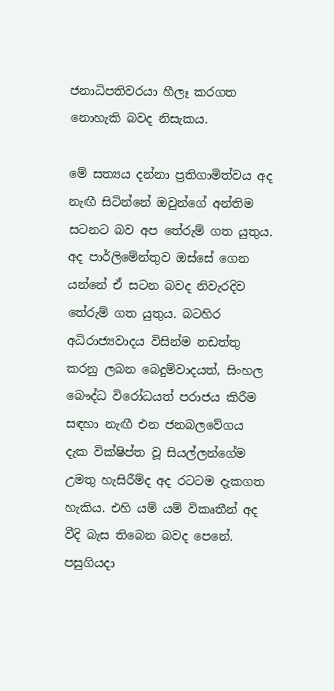ජනාධිපතිවරයා හීලෑ කරගත නොහැකි බවද නිසැකය.

මේ සත්‍යය දන්නා ප්‍රතිගාමිත්වය අද නැඟී සිටින්නේ ඔවුන්ගේ අන්තිම සටනට බව අප තේරුම් ගත යුතුය. අද පාර්ලිමේන්තුව ඔස්සේ ගෙන යන්නේ ඒ සටන බවද නිවැරදිව තේරුම් ගත යුතුය. බටහිර අධිරාජ්‍යවාදය විසින්ම නඩත්තු කරනු ලබන බෙදුම්වාදයත්, සිංහල බෞද්ධ විරෝධයත් පරාජය කිරීම සඳහා නැඟී එන ජනබලවේගය දැක වික්ෂිප්ත වූ සියල්ලන්ගේම උමතු හැසිරීම්ද අද රටටම දැකගත හැකිය. එහි යම් යම් විකෘතීන් අද වීදි බැස තිබෙන බවද පෙනේ. පසුගියදා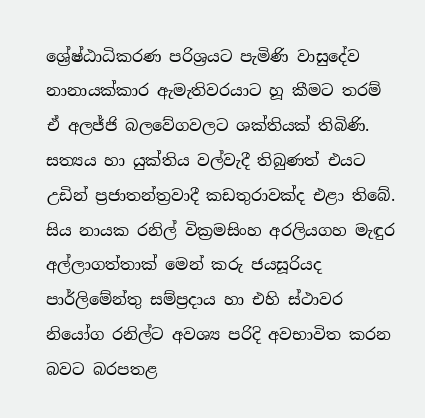ශ්‍රේෂ්ඨාධිකරණ පරිශ්‍රයට පැමිණි වාසුදේව නානායක්කාර ඇමැතිවරයාට හූ කීමට තරම් ඒ අලජ්ජි බලවේගවලට ශක්තියක් තිබිණි. සත්‍යය හා යුක්තිය වල්වැදී තිබුණත් එයට උඩින් ප්‍රජාතන්ත්‍රවාදී කඩතුරාවක්ද එළා තිබේ. සිය නායක රනිල් වික්‍රමසිංහ අරලියගහ මැඳුර අල්ලාගත්තාක් මෙන් කරු ජයසූරියද පාර්ලිමේන්තු සම්ප්‍රදාය හා එහි ස්ථාවර නියෝග රනිල්ට අවශ්‍ය පරිදි අවභාවිත කරන බවට බරපතළ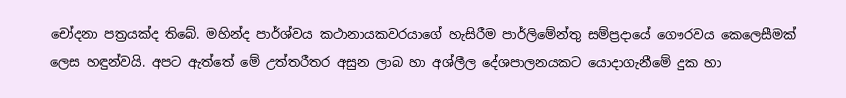චෝදනා පත්‍රයක්ද තිබේ. මහින්ද පාර්ශ්වය කථානායකවරයාගේ හැසිරීම පාර්ලිමේන්තු සම්ප්‍රදායේ ගෞරවය කෙලෙසීමක් ලෙස හඳුන්වයි. අපට ඇත්තේ මේ උත්තරීතර අසුන ලාබ හා අශ්ලීල දේශපාලනයකට යොදාගැනීමේ දුක හා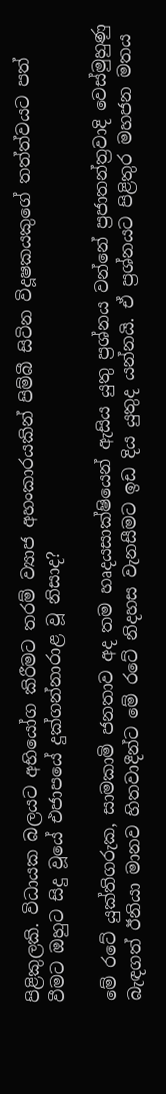පිළිකුලකි. විධායක බලයට අභියෝග කිරීමට තරම් ව්‍යාජ අහංකාරයකින් පිම්බී සිටින විදූෂකයකුගේ තත්ත්වයට පත් වීමට ඔහුට සිදු වූයේ එජාපයේ දුක්ගන්නාරාළ වූ නිසාද?

මේ රටේ යුක්තිගරුක, සාමකාමි ජනතාව අද තම හෘදයසාක්ෂියෙන් ඇසිය යුතු ප්‍රශ්නය වන්නේ ප්‍රජාතන්ත්‍රවාදි වෙස්මුහුණු බැඳගත් ඊනියා මානව හිතවාදීන්ට මේ රටේ නිදහස වැනසීමට ඉඩ දිය යුතුද යන්නයි. ඒ ප්‍රශ්නයට පිළිතුර මහජන මතය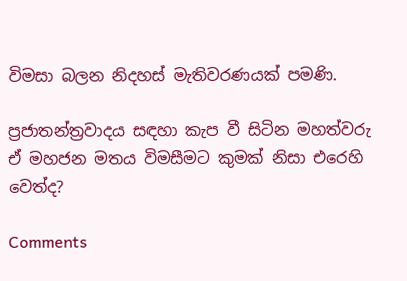විමසා බලන නිදහස් මැතිවරණයක් පමණි.

ප්‍රජාතන්ත්‍රවාදය සඳහා කැප වී සිටින මහත්වරු ඒ මහජන මතය විමසීමට කුමක් නිසා එරෙහි වෙත්ද?

Comments